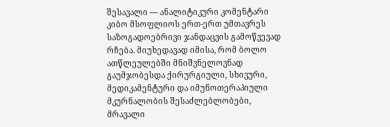შესავალი — ანალიტიკური კომენტარი
კიბო მსოფლიოს ერთ-ერთ უმთავრეს საზოგადოებრივი ჯანდაცვის გამოწვევად რჩება. მიუხედავად იმისა, რომ ბოლო ათწლეულებში მნიშვნელოვნად გაუმჯობესდა ქირურგიული, სხივური, მედიკამენტური და იმუნოთერაპიული მკურნალობის შესაძლებლობები, მრავალი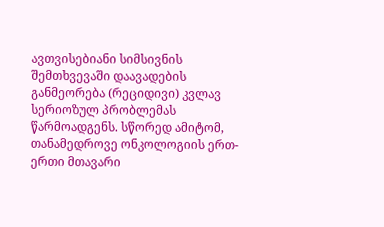ავთვისებიანი სიმსივნის შემთხვევაში დაავადების განმეორება (რეციდივი) კვლავ სერიოზულ პრობლემას წარმოადგენს. სწორედ ამიტომ, თანამედროვე ონკოლოგიის ერთ-ერთი მთავარი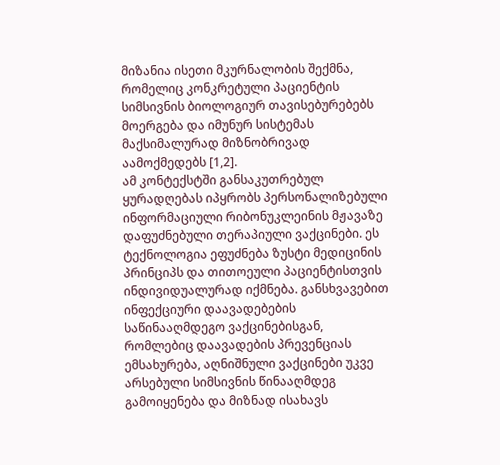მიზანია ისეთი მკურნალობის შექმნა, რომელიც კონკრეტული პაციენტის სიმსივნის ბიოლოგიურ თავისებურებებს მოერგება და იმუნურ სისტემას მაქსიმალურად მიზნობრივად აამოქმედებს [1,2].
ამ კონტექსტში განსაკუთრებულ ყურადღებას იპყრობს პერსონალიზებული ინფორმაციული რიბონუკლეინის მჟავაზე დაფუძნებული თერაპიული ვაქცინები. ეს ტექნოლოგია ეფუძნება ზუსტი მედიცინის პრინციპს და თითოეული პაციენტისთვის ინდივიდუალურად იქმნება. განსხვავებით ინფექციური დაავადებების საწინააღმდეგო ვაქცინებისგან, რომლებიც დაავადების პრევენციას ემსახურება, აღნიშნული ვაქცინები უკვე არსებული სიმსივნის წინააღმდეგ გამოიყენება და მიზნად ისახავს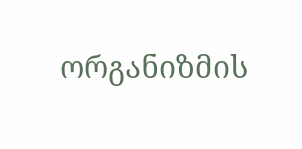ორგანიზმის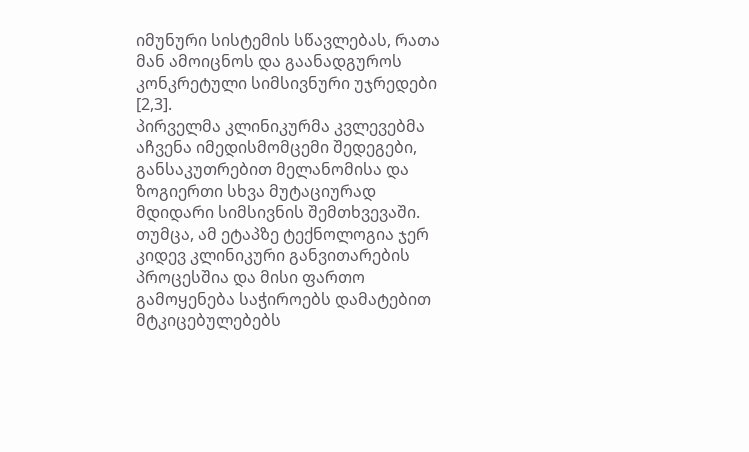იმუნური სისტემის სწავლებას, რათა მან ამოიცნოს და გაანადგუროს კონკრეტული სიმსივნური უჯრედები [2,3].
პირველმა კლინიკურმა კვლევებმა აჩვენა იმედისმომცემი შედეგები, განსაკუთრებით მელანომისა და ზოგიერთი სხვა მუტაციურად მდიდარი სიმსივნის შემთხვევაში. თუმცა, ამ ეტაპზე ტექნოლოგია ჯერ კიდევ კლინიკური განვითარების პროცესშია და მისი ფართო გამოყენება საჭიროებს დამატებით მტკიცებულებებს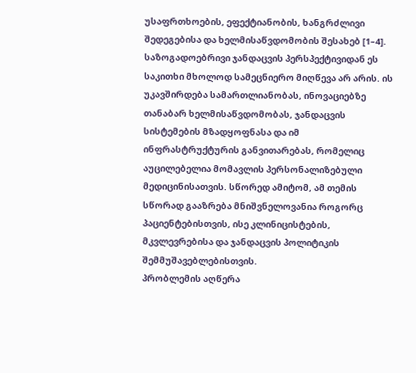უსაფრთხოების, ეფექტიანობის, ხანგრძლივი შედეგებისა და ხელმისაწვდომობის შესახებ [1–4].
საზოგადოებრივი ჯანდაცვის პერსპექტივიდან ეს საკითხი მხოლოდ სამეცნიერო მიღწევა არ არის. ის უკავშირდება სამართლიანობას, ინოვაციებზე თანაბარ ხელმისაწვდომობას, ჯანდაცვის სისტემების მზადყოფნასა და იმ ინფრასტრუქტურის განვითარებას, რომელიც აუცილებელია მომავლის პერსონალიზებული მედიცინისათვის. სწორედ ამიტომ, ამ თემის სწორად გააზრება მნიშვნელოვანია როგორც პაციენტებისთვის, ისე კლინიცისტების, მკვლევრებისა და ჯანდაცვის პოლიტიკის შემმუშავებლებისთვის.
პრობლემის აღწერა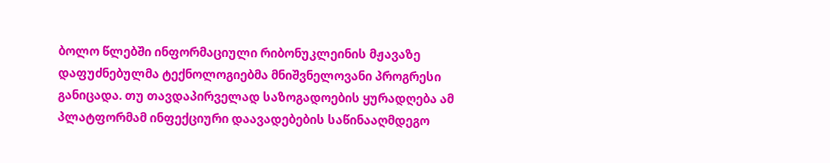ბოლო წლებში ინფორმაციული რიბონუკლეინის მჟავაზე დაფუძნებულმა ტექნოლოგიებმა მნიშვნელოვანი პროგრესი განიცადა. თუ თავდაპირველად საზოგადოების ყურადღება ამ პლატფორმამ ინფექციური დაავადებების საწინააღმდეგო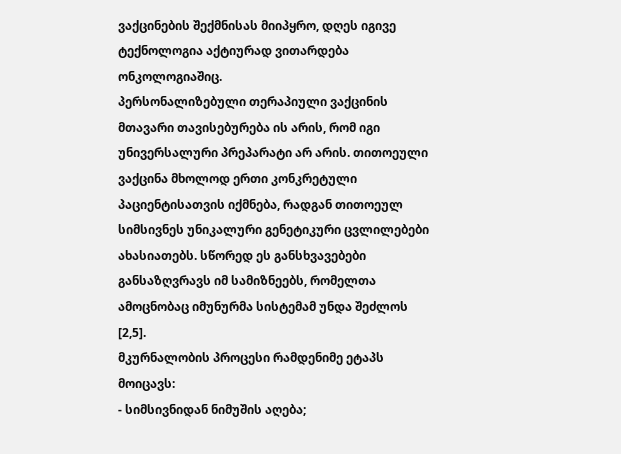ვაქცინების შექმნისას მიიპყრო, დღეს იგივე ტექნოლოგია აქტიურად ვითარდება ონკოლოგიაშიც.
პერსონალიზებული თერაპიული ვაქცინის მთავარი თავისებურება ის არის, რომ იგი უნივერსალური პრეპარატი არ არის. თითოეული ვაქცინა მხოლოდ ერთი კონკრეტული პაციენტისათვის იქმნება, რადგან თითოეულ სიმსივნეს უნიკალური გენეტიკური ცვლილებები ახასიათებს. სწორედ ეს განსხვავებები განსაზღვრავს იმ სამიზნეებს, რომელთა ამოცნობაც იმუნურმა სისტემამ უნდა შეძლოს [2,5].
მკურნალობის პროცესი რამდენიმე ეტაპს მოიცავს:
- სიმსივნიდან ნიმუშის აღება;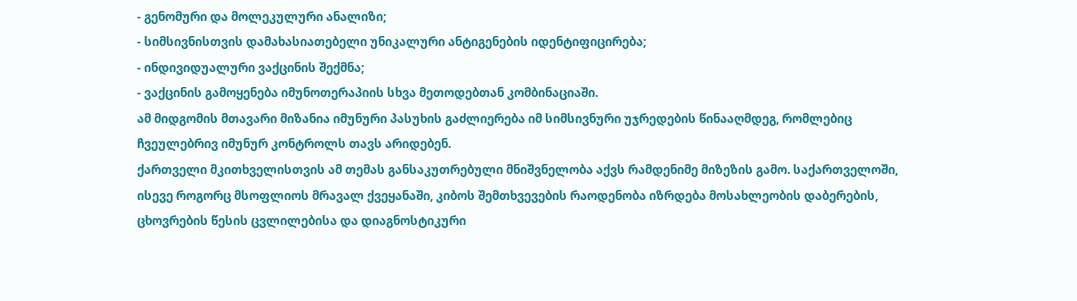- გენომური და მოლეკულური ანალიზი;
- სიმსივნისთვის დამახასიათებელი უნიკალური ანტიგენების იდენტიფიცირება;
- ინდივიდუალური ვაქცინის შექმნა;
- ვაქცინის გამოყენება იმუნოთერაპიის სხვა მეთოდებთან კომბინაციაში.
ამ მიდგომის მთავარი მიზანია იმუნური პასუხის გაძლიერება იმ სიმსივნური უჯრედების წინააღმდეგ, რომლებიც ჩვეულებრივ იმუნურ კონტროლს თავს არიდებენ.
ქართველი მკითხველისთვის ამ თემას განსაკუთრებული მნიშვნელობა აქვს რამდენიმე მიზეზის გამო. საქართველოში, ისევე როგორც მსოფლიოს მრავალ ქვეყანაში, კიბოს შემთხვევების რაოდენობა იზრდება მოსახლეობის დაბერების, ცხოვრების წესის ცვლილებისა და დიაგნოსტიკური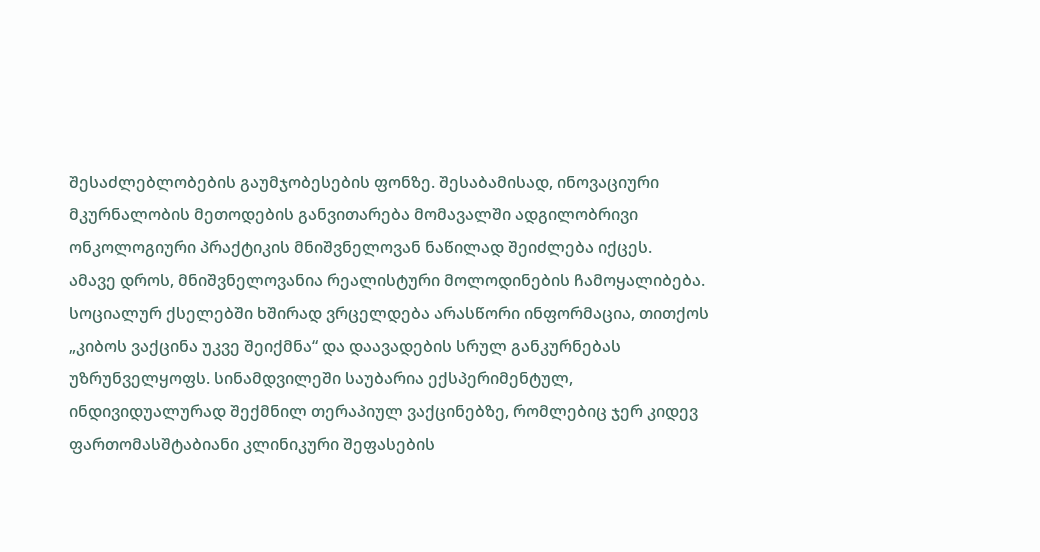შესაძლებლობების გაუმჯობესების ფონზე. შესაბამისად, ინოვაციური მკურნალობის მეთოდების განვითარება მომავალში ადგილობრივი ონკოლოგიური პრაქტიკის მნიშვნელოვან ნაწილად შეიძლება იქცეს.
ამავე დროს, მნიშვნელოვანია რეალისტური მოლოდინების ჩამოყალიბება. სოციალურ ქსელებში ხშირად ვრცელდება არასწორი ინფორმაცია, თითქოს „კიბოს ვაქცინა უკვე შეიქმნა“ და დაავადების სრულ განკურნებას უზრუნველყოფს. სინამდვილეში საუბარია ექსპერიმენტულ, ინდივიდუალურად შექმნილ თერაპიულ ვაქცინებზე, რომლებიც ჯერ კიდევ ფართომასშტაბიანი კლინიკური შეფასების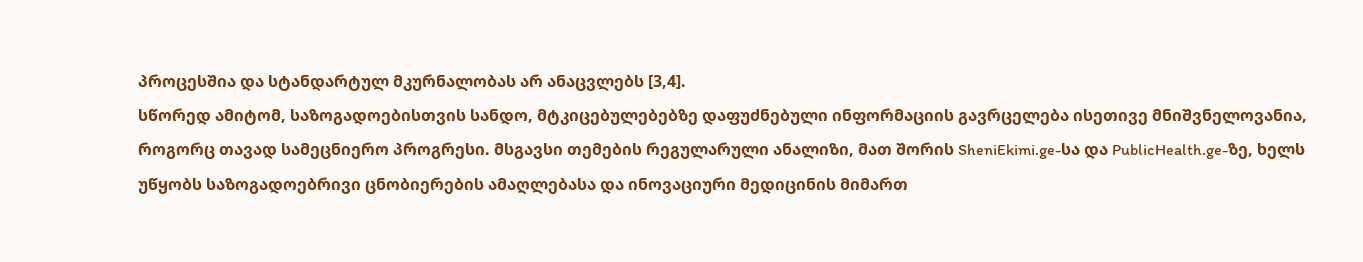პროცესშია და სტანდარტულ მკურნალობას არ ანაცვლებს [3,4].
სწორედ ამიტომ, საზოგადოებისთვის სანდო, მტკიცებულებებზე დაფუძნებული ინფორმაციის გავრცელება ისეთივე მნიშვნელოვანია, როგორც თავად სამეცნიერო პროგრესი. მსგავსი თემების რეგულარული ანალიზი, მათ შორის SheniEkimi.ge-სა და PublicHealth.ge-ზე, ხელს უწყობს საზოგადოებრივი ცნობიერების ამაღლებასა და ინოვაციური მედიცინის მიმართ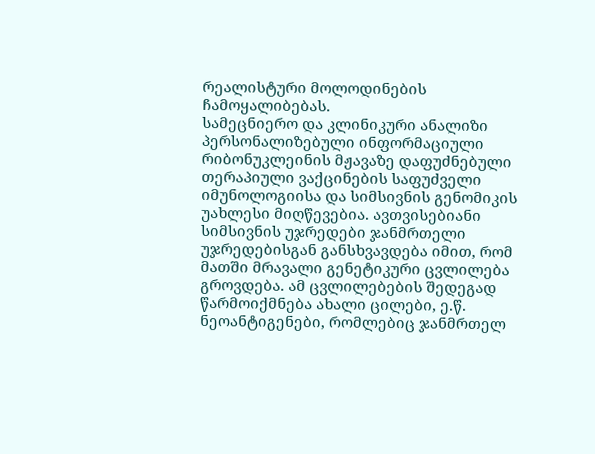რეალისტური მოლოდინების ჩამოყალიბებას.
სამეცნიერო და კლინიკური ანალიზი
პერსონალიზებული ინფორმაციული რიბონუკლეინის მჟავაზე დაფუძნებული თერაპიული ვაქცინების საფუძველი იმუნოლოგიისა და სიმსივნის გენომიკის უახლესი მიღწევებია. ავთვისებიანი სიმსივნის უჯრედები ჯანმრთელი უჯრედებისგან განსხვავდება იმით, რომ მათში მრავალი გენეტიკური ცვლილება გროვდება. ამ ცვლილებების შედეგად წარმოიქმნება ახალი ცილები, ე.წ. ნეოანტიგენები, რომლებიც ჯანმრთელ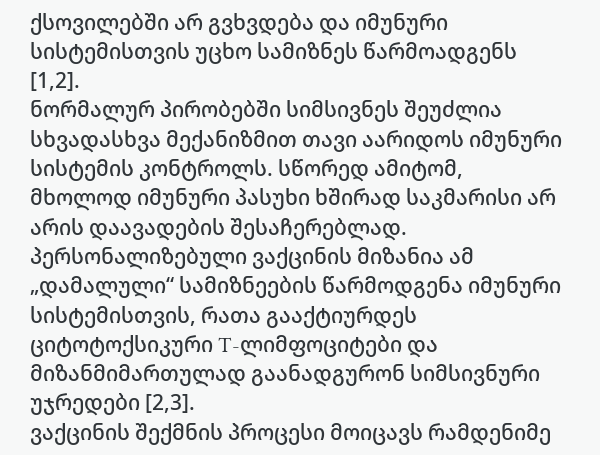ქსოვილებში არ გვხვდება და იმუნური სისტემისთვის უცხო სამიზნეს წარმოადგენს [1,2].
ნორმალურ პირობებში სიმსივნეს შეუძლია სხვადასხვა მექანიზმით თავი აარიდოს იმუნური სისტემის კონტროლს. სწორედ ამიტომ, მხოლოდ იმუნური პასუხი ხშირად საკმარისი არ არის დაავადების შესაჩერებლად. პერსონალიზებული ვაქცინის მიზანია ამ „დამალული“ სამიზნეების წარმოდგენა იმუნური სისტემისთვის, რათა გააქტიურდეს ციტოტოქსიკური T-ლიმფოციტები და მიზანმიმართულად გაანადგურონ სიმსივნური უჯრედები [2,3].
ვაქცინის შექმნის პროცესი მოიცავს რამდენიმე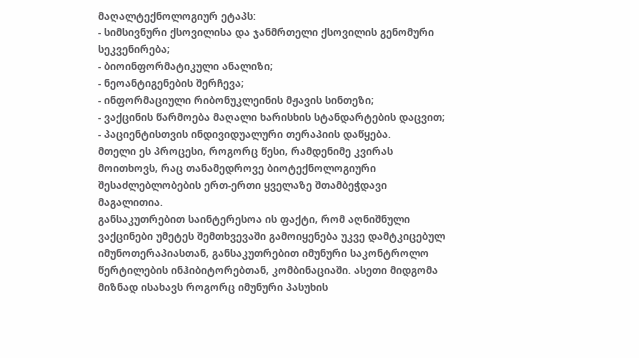მაღალტექნოლოგიურ ეტაპს:
- სიმსივნური ქსოვილისა და ჯანმრთელი ქსოვილის გენომური სეკვენირება;
- ბიოინფორმატიკული ანალიზი;
- ნეოანტიგენების შერჩევა;
- ინფორმაციული რიბონუკლეინის მჟავის სინთეზი;
- ვაქცინის წარმოება მაღალი ხარისხის სტანდარტების დაცვით;
- პაციენტისთვის ინდივიდუალური თერაპიის დაწყება.
მთელი ეს პროცესი, როგორც წესი, რამდენიმე კვირას მოითხოვს, რაც თანამედროვე ბიოტექნოლოგიური შესაძლებლობების ერთ-ერთი ყველაზე შთამბეჭდავი მაგალითია.
განსაკუთრებით საინტერესოა ის ფაქტი, რომ აღნიშნული ვაქცინები უმეტეს შემთხვევაში გამოიყენება უკვე დამტკიცებულ იმუნოთერაპიასთან, განსაკუთრებით იმუნური საკონტროლო წერტილების ინჰიბიტორებთან, კომბინაციაში. ასეთი მიდგომა მიზნად ისახავს როგორც იმუნური პასუხის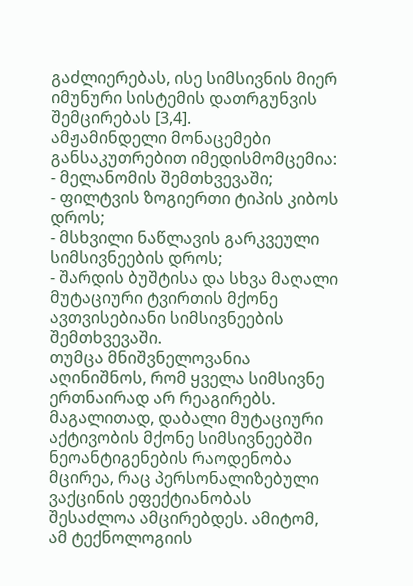გაძლიერებას, ისე სიმსივნის მიერ იმუნური სისტემის დათრგუნვის შემცირებას [3,4].
ამჟამინდელი მონაცემები განსაკუთრებით იმედისმომცემია:
- მელანომის შემთხვევაში;
- ფილტვის ზოგიერთი ტიპის კიბოს დროს;
- მსხვილი ნაწლავის გარკვეული სიმსივნეების დროს;
- შარდის ბუშტისა და სხვა მაღალი მუტაციური ტვირთის მქონე ავთვისებიანი სიმსივნეების შემთხვევაში.
თუმცა მნიშვნელოვანია აღინიშნოს, რომ ყველა სიმსივნე ერთნაირად არ რეაგირებს. მაგალითად, დაბალი მუტაციური აქტივობის მქონე სიმსივნეებში ნეოანტიგენების რაოდენობა მცირეა, რაც პერსონალიზებული ვაქცინის ეფექტიანობას შესაძლოა ამცირებდეს. ამიტომ, ამ ტექნოლოგიის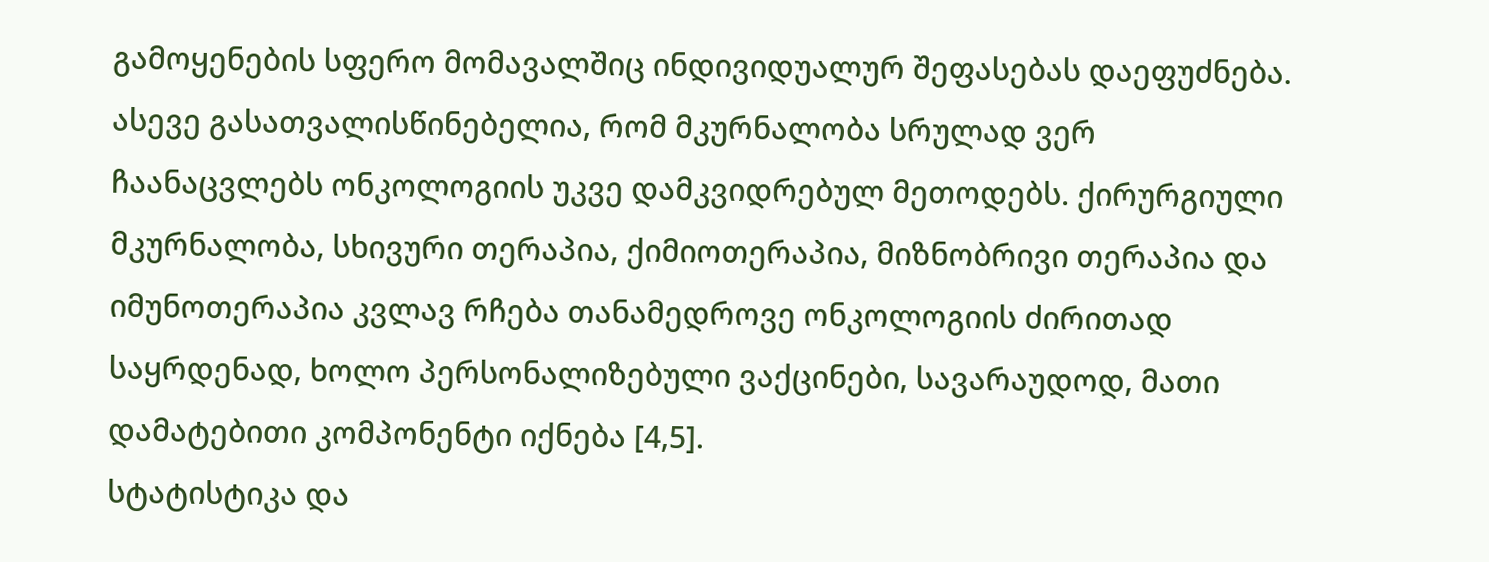გამოყენების სფერო მომავალშიც ინდივიდუალურ შეფასებას დაეფუძნება.
ასევე გასათვალისწინებელია, რომ მკურნალობა სრულად ვერ ჩაანაცვლებს ონკოლოგიის უკვე დამკვიდრებულ მეთოდებს. ქირურგიული მკურნალობა, სხივური თერაპია, ქიმიოთერაპია, მიზნობრივი თერაპია და იმუნოთერაპია კვლავ რჩება თანამედროვე ონკოლოგიის ძირითად საყრდენად, ხოლო პერსონალიზებული ვაქცინები, სავარაუდოდ, მათი დამატებითი კომპონენტი იქნება [4,5].
სტატისტიკა და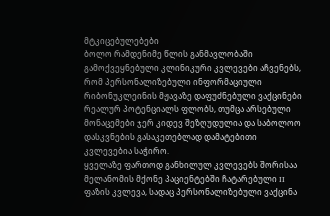მტკიცებულებები
ბოლო რამდენიმე წლის განმავლობაში გამოქვეყნებული კლინიკური კვლევები აჩვენებს, რომ პერსონალიზებული ინფორმაციული რიბონუკლეინის მჟავაზე დაფუძნებული ვაქცინები რეალურ პოტენციალს ფლობს, თუმცა არსებული მონაცემები ჯერ კიდევ შეზღუდულია და საბოლოო დასკვნების გასაკეთებლად დამატებითი კვლევებია საჭირო.
ყველაზე ფართოდ განხილულ კვლევებს შორისაა მელანომის მქონე პაციენტებში ჩატარებული II ფაზის კვლევა, სადაც პერსონალიზებული ვაქცინა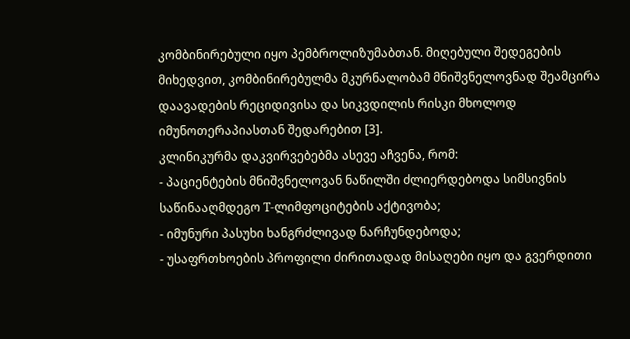კომბინირებული იყო პემბროლიზუმაბთან. მიღებული შედეგების მიხედვით, კომბინირებულმა მკურნალობამ მნიშვნელოვნად შეამცირა დაავადების რეციდივისა და სიკვდილის რისკი მხოლოდ იმუნოთერაპიასთან შედარებით [3].
კლინიკურმა დაკვირვებებმა ასევე აჩვენა, რომ:
- პაციენტების მნიშვნელოვან ნაწილში ძლიერდებოდა სიმსივნის საწინააღმდეგო T-ლიმფოციტების აქტივობა;
- იმუნური პასუხი ხანგრძლივად ნარჩუნდებოდა;
- უსაფრთხოების პროფილი ძირითადად მისაღები იყო და გვერდითი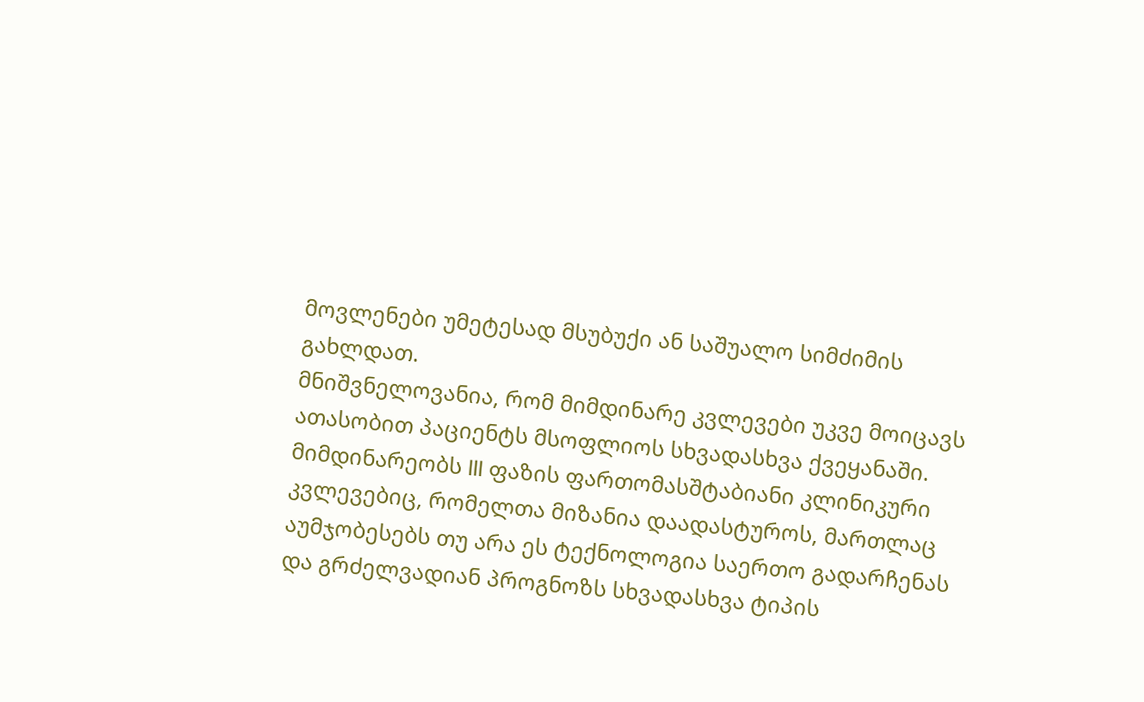მოვლენები უმეტესად მსუბუქი ან საშუალო სიმძიმის გახლდათ.
მნიშვნელოვანია, რომ მიმდინარე კვლევები უკვე მოიცავს ათასობით პაციენტს მსოფლიოს სხვადასხვა ქვეყანაში. მიმდინარეობს III ფაზის ფართომასშტაბიანი კლინიკური კვლევებიც, რომელთა მიზანია დაადასტუროს, მართლაც აუმჯობესებს თუ არა ეს ტექნოლოგია საერთო გადარჩენას და გრძელვადიან პროგნოზს სხვადასხვა ტიპის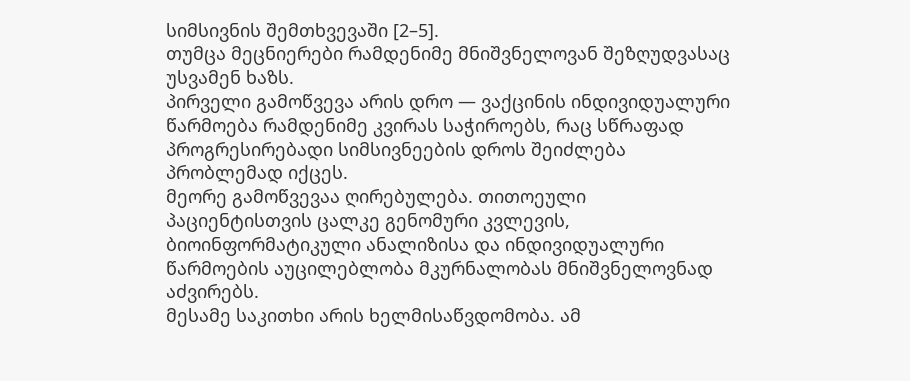სიმსივნის შემთხვევაში [2–5].
თუმცა მეცნიერები რამდენიმე მნიშვნელოვან შეზღუდვასაც უსვამენ ხაზს.
პირველი გამოწვევა არის დრო — ვაქცინის ინდივიდუალური წარმოება რამდენიმე კვირას საჭიროებს, რაც სწრაფად პროგრესირებადი სიმსივნეების დროს შეიძლება პრობლემად იქცეს.
მეორე გამოწვევაა ღირებულება. თითოეული პაციენტისთვის ცალკე გენომური კვლევის, ბიოინფორმატიკული ანალიზისა და ინდივიდუალური წარმოების აუცილებლობა მკურნალობას მნიშვნელოვნად აძვირებს.
მესამე საკითხი არის ხელმისაწვდომობა. ამ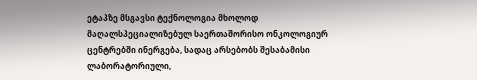ეტაპზე მსგავსი ტექნოლოგია მხოლოდ მაღალსპეციალიზებულ საერთაშორისო ონკოლოგიურ ცენტრებში ინერგება, სადაც არსებობს შესაბამისი ლაბორატორიული,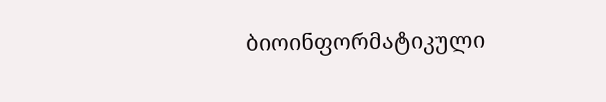ბიოინფორმატიკული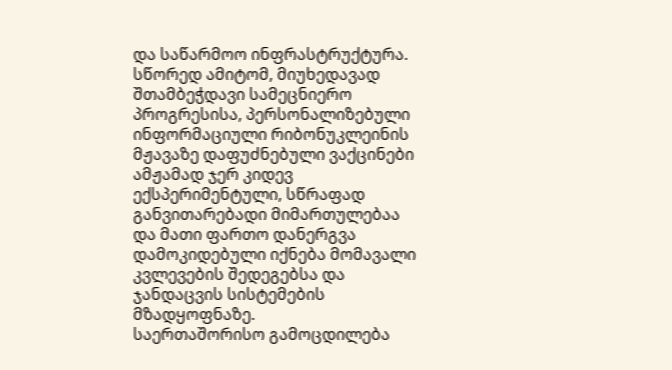და საწარმოო ინფრასტრუქტურა.
სწორედ ამიტომ, მიუხედავად შთამბეჭდავი სამეცნიერო პროგრესისა, პერსონალიზებული ინფორმაციული რიბონუკლეინის მჟავაზე დაფუძნებული ვაქცინები ამჟამად ჯერ კიდევ ექსპერიმენტული, სწრაფად განვითარებადი მიმართულებაა და მათი ფართო დანერგვა დამოკიდებული იქნება მომავალი კვლევების შედეგებსა და ჯანდაცვის სისტემების მზადყოფნაზე.
საერთაშორისო გამოცდილება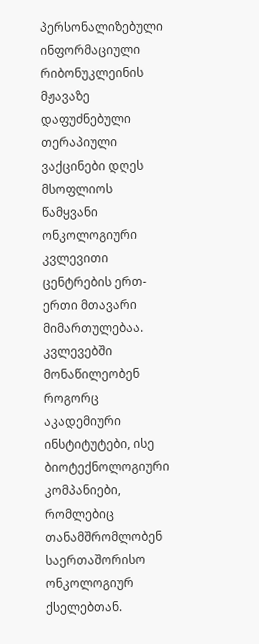პერსონალიზებული ინფორმაციული რიბონუკლეინის მჟავაზე დაფუძნებული თერაპიული ვაქცინები დღეს მსოფლიოს წამყვანი ონკოლოგიური კვლევითი ცენტრების ერთ-ერთი მთავარი მიმართულებაა. კვლევებში მონაწილეობენ როგორც აკადემიური ინსტიტუტები, ისე ბიოტექნოლოგიური კომპანიები, რომლებიც თანამშრომლობენ საერთაშორისო ონკოლოგიურ ქსელებთან.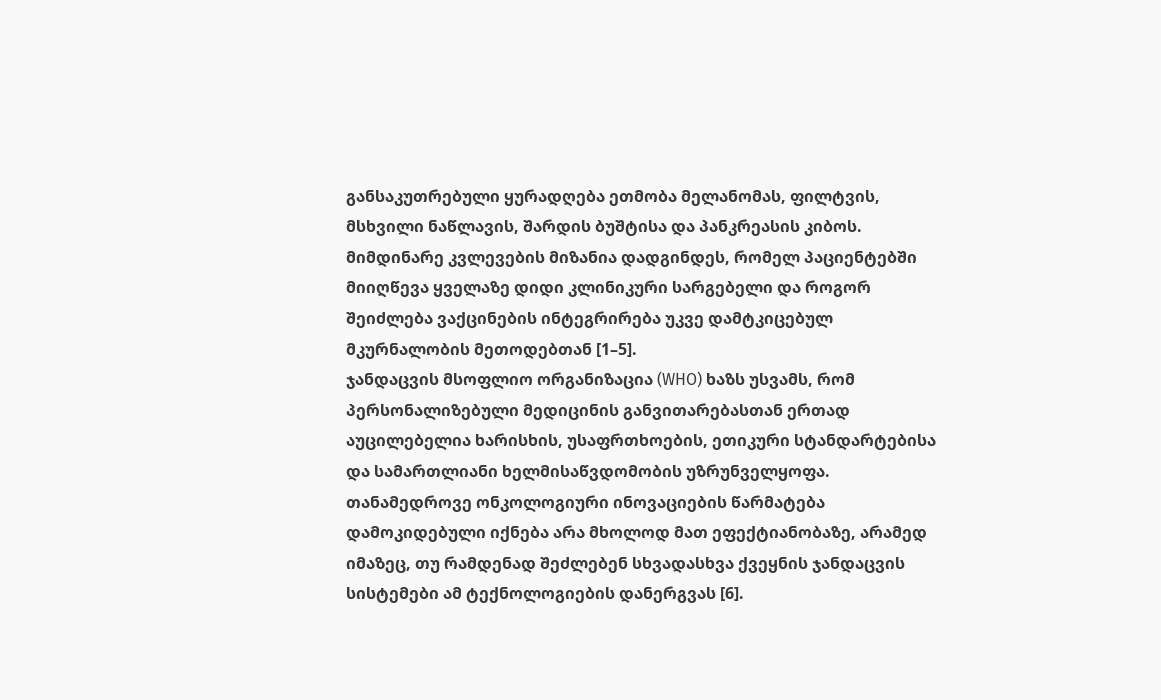განსაკუთრებული ყურადღება ეთმობა მელანომას, ფილტვის, მსხვილი ნაწლავის, შარდის ბუშტისა და პანკრეასის კიბოს. მიმდინარე კვლევების მიზანია დადგინდეს, რომელ პაციენტებში მიიღწევა ყველაზე დიდი კლინიკური სარგებელი და როგორ შეიძლება ვაქცინების ინტეგრირება უკვე დამტკიცებულ მკურნალობის მეთოდებთან [1–5].
ჯანდაცვის მსოფლიო ორგანიზაცია (WHO) ხაზს უსვამს, რომ პერსონალიზებული მედიცინის განვითარებასთან ერთად აუცილებელია ხარისხის, უსაფრთხოების, ეთიკური სტანდარტებისა და სამართლიანი ხელმისაწვდომობის უზრუნველყოფა. თანამედროვე ონკოლოგიური ინოვაციების წარმატება დამოკიდებული იქნება არა მხოლოდ მათ ეფექტიანობაზე, არამედ იმაზეც, თუ რამდენად შეძლებენ სხვადასხვა ქვეყნის ჯანდაცვის სისტემები ამ ტექნოლოგიების დანერგვას [6].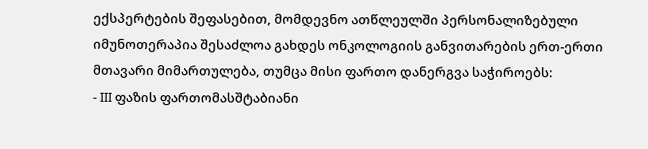ექსპერტების შეფასებით, მომდევნო ათწლეულში პერსონალიზებული იმუნოთერაპია შესაძლოა გახდეს ონკოლოგიის განვითარების ერთ-ერთი მთავარი მიმართულება, თუმცა მისი ფართო დანერგვა საჭიროებს:
- III ფაზის ფართომასშტაბიანი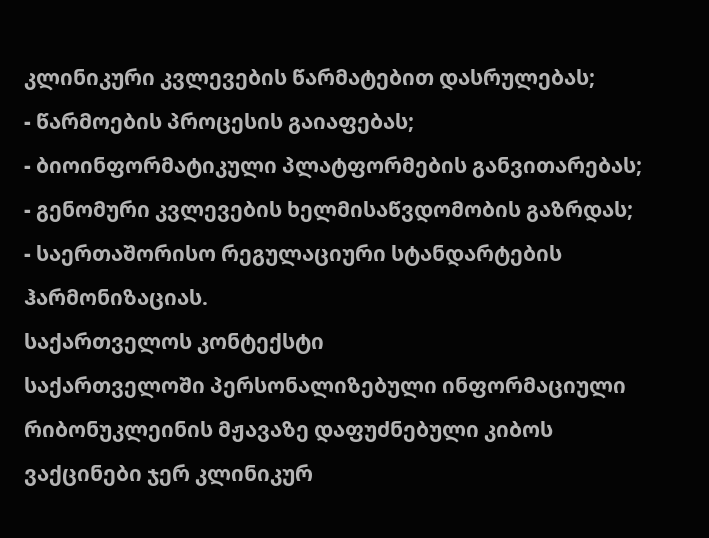კლინიკური კვლევების წარმატებით დასრულებას;
- წარმოების პროცესის გაიაფებას;
- ბიოინფორმატიკული პლატფორმების განვითარებას;
- გენომური კვლევების ხელმისაწვდომობის გაზრდას;
- საერთაშორისო რეგულაციური სტანდარტების ჰარმონიზაციას.
საქართველოს კონტექსტი
საქართველოში პერსონალიზებული ინფორმაციული რიბონუკლეინის მჟავაზე დაფუძნებული კიბოს ვაქცინები ჯერ კლინიკურ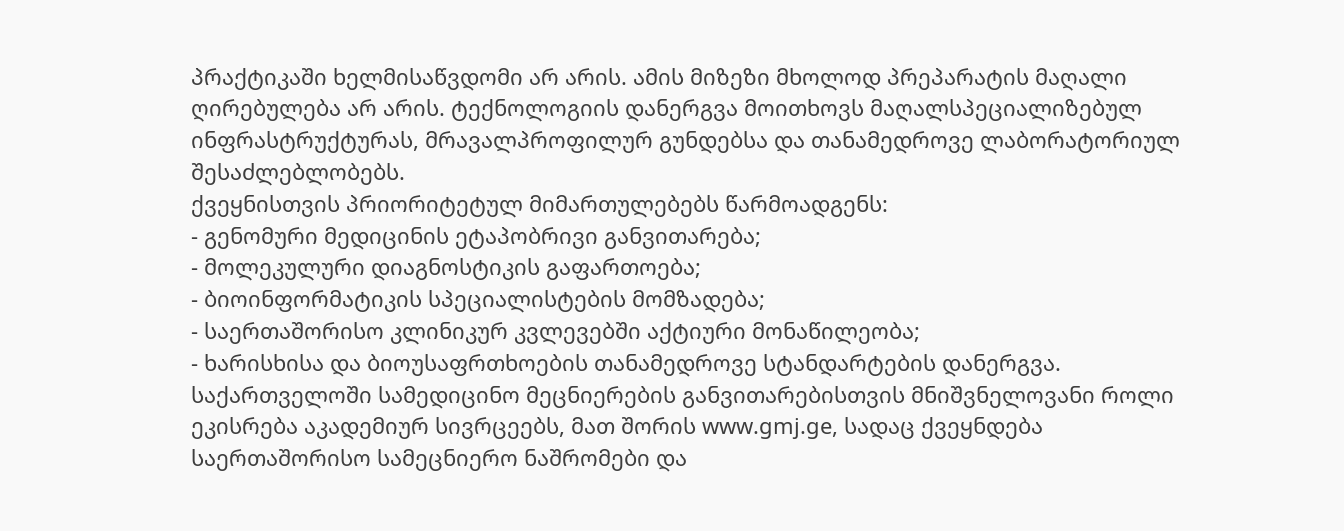პრაქტიკაში ხელმისაწვდომი არ არის. ამის მიზეზი მხოლოდ პრეპარატის მაღალი ღირებულება არ არის. ტექნოლოგიის დანერგვა მოითხოვს მაღალსპეციალიზებულ ინფრასტრუქტურას, მრავალპროფილურ გუნდებსა და თანამედროვე ლაბორატორიულ შესაძლებლობებს.
ქვეყნისთვის პრიორიტეტულ მიმართულებებს წარმოადგენს:
- გენომური მედიცინის ეტაპობრივი განვითარება;
- მოლეკულური დიაგნოსტიკის გაფართოება;
- ბიოინფორმატიკის სპეციალისტების მომზადება;
- საერთაშორისო კლინიკურ კვლევებში აქტიური მონაწილეობა;
- ხარისხისა და ბიოუსაფრთხოების თანამედროვე სტანდარტების დანერგვა.
საქართველოში სამედიცინო მეცნიერების განვითარებისთვის მნიშვნელოვანი როლი ეკისრება აკადემიურ სივრცეებს, მათ შორის www.gmj.ge, სადაც ქვეყნდება საერთაშორისო სამეცნიერო ნაშრომები და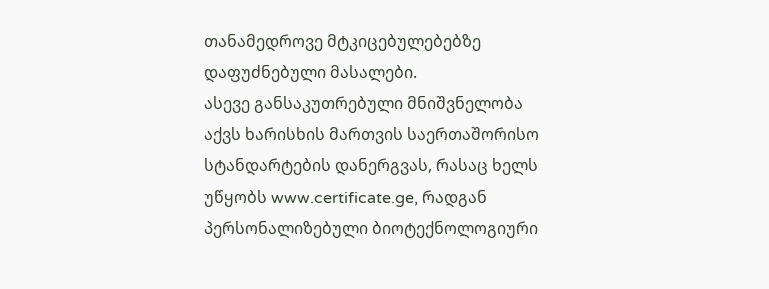თანამედროვე მტკიცებულებებზე დაფუძნებული მასალები.
ასევე განსაკუთრებული მნიშვნელობა აქვს ხარისხის მართვის საერთაშორისო სტანდარტების დანერგვას, რასაც ხელს უწყობს www.certificate.ge, რადგან პერსონალიზებული ბიოტექნოლოგიური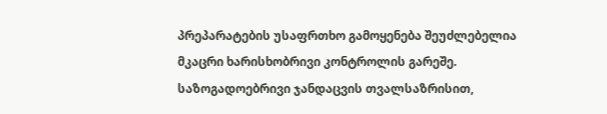პრეპარატების უსაფრთხო გამოყენება შეუძლებელია მკაცრი ხარისხობრივი კონტროლის გარეშე.
საზოგადოებრივი ჯანდაცვის თვალსაზრისით,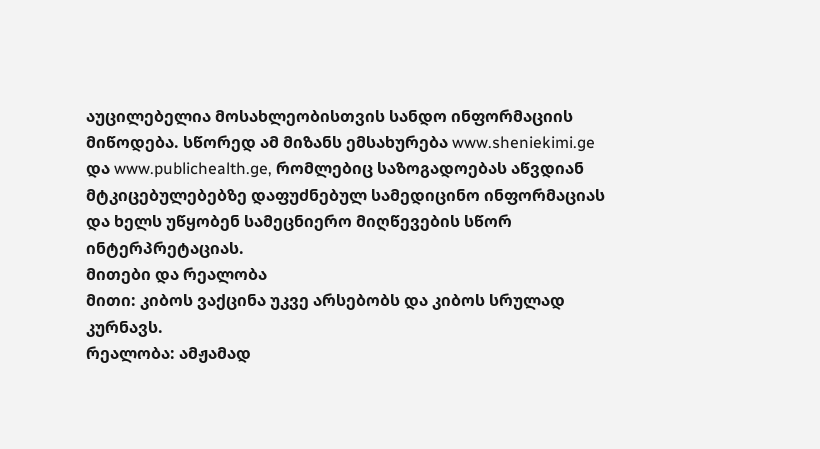აუცილებელია მოსახლეობისთვის სანდო ინფორმაციის მიწოდება. სწორედ ამ მიზანს ემსახურება www.sheniekimi.ge და www.publichealth.ge, რომლებიც საზოგადოებას აწვდიან მტკიცებულებებზე დაფუძნებულ სამედიცინო ინფორმაციას და ხელს უწყობენ სამეცნიერო მიღწევების სწორ ინტერპრეტაციას.
მითები და რეალობა
მითი: კიბოს ვაქცინა უკვე არსებობს და კიბოს სრულად კურნავს.
რეალობა: ამჟამად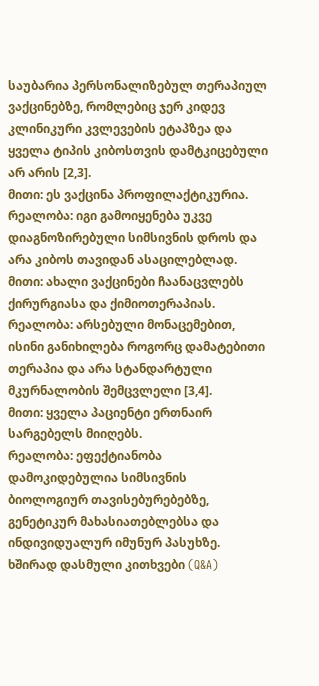საუბარია პერსონალიზებულ თერაპიულ ვაქცინებზე, რომლებიც ჯერ კიდევ კლინიკური კვლევების ეტაპზეა და ყველა ტიპის კიბოსთვის დამტკიცებული არ არის [2,3].
მითი: ეს ვაქცინა პროფილაქტიკურია.
რეალობა: იგი გამოიყენება უკვე დიაგნოზირებული სიმსივნის დროს და არა კიბოს თავიდან ასაცილებლად.
მითი: ახალი ვაქცინები ჩაანაცვლებს ქირურგიასა და ქიმიოთერაპიას.
რეალობა: არსებული მონაცემებით, ისინი განიხილება როგორც დამატებითი თერაპია და არა სტანდარტული მკურნალობის შემცვლელი [3,4].
მითი: ყველა პაციენტი ერთნაირ სარგებელს მიიღებს.
რეალობა: ეფექტიანობა დამოკიდებულია სიმსივნის ბიოლოგიურ თავისებურებებზე, გენეტიკურ მახასიათებლებსა და ინდივიდუალურ იმუნურ პასუხზე.
ხშირად დასმული კითხვები (Q&A)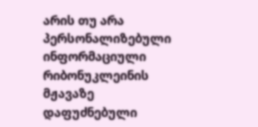არის თუ არა პერსონალიზებული ინფორმაციული რიბონუკლეინის მჟავაზე დაფუძნებული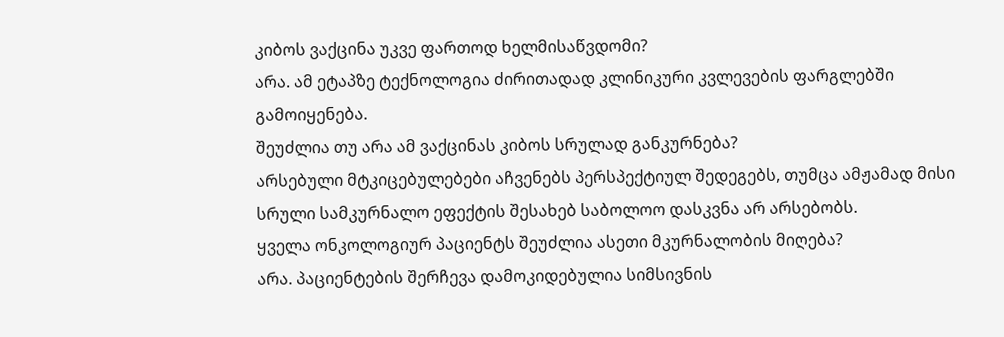კიბოს ვაქცინა უკვე ფართოდ ხელმისაწვდომი?
არა. ამ ეტაპზე ტექნოლოგია ძირითადად კლინიკური კვლევების ფარგლებში გამოიყენება.
შეუძლია თუ არა ამ ვაქცინას კიბოს სრულად განკურნება?
არსებული მტკიცებულებები აჩვენებს პერსპექტიულ შედეგებს, თუმცა ამჟამად მისი სრული სამკურნალო ეფექტის შესახებ საბოლოო დასკვნა არ არსებობს.
ყველა ონკოლოგიურ პაციენტს შეუძლია ასეთი მკურნალობის მიღება?
არა. პაციენტების შერჩევა დამოკიდებულია სიმსივნის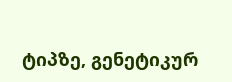ტიპზე, გენეტიკურ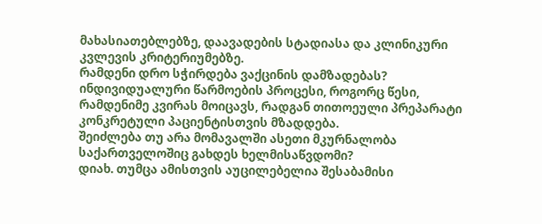მახასიათებლებზე, დაავადების სტადიასა და კლინიკური კვლევის კრიტერიუმებზე.
რამდენი დრო სჭირდება ვაქცინის დამზადებას?
ინდივიდუალური წარმოების პროცესი, როგორც წესი, რამდენიმე კვირას მოიცავს, რადგან თითოეული პრეპარატი კონკრეტული პაციენტისთვის მზადდება.
შეიძლება თუ არა მომავალში ასეთი მკურნალობა საქართველოშიც გახდეს ხელმისაწვდომი?
დიახ. თუმცა ამისთვის აუცილებელია შესაბამისი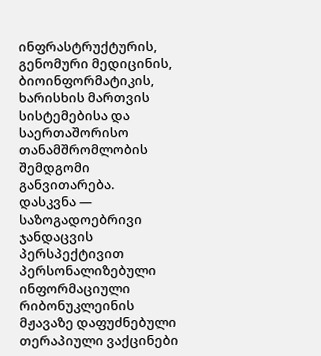ინფრასტრუქტურის, გენომური მედიცინის, ბიოინფორმატიკის, ხარისხის მართვის სისტემებისა და საერთაშორისო თანამშრომლობის შემდგომი განვითარება.
დასკვნა — საზოგადოებრივი ჯანდაცვის პერსპექტივით
პერსონალიზებული ინფორმაციული რიბონუკლეინის მჟავაზე დაფუძნებული თერაპიული ვაქცინები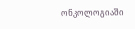ონკოლოგიაში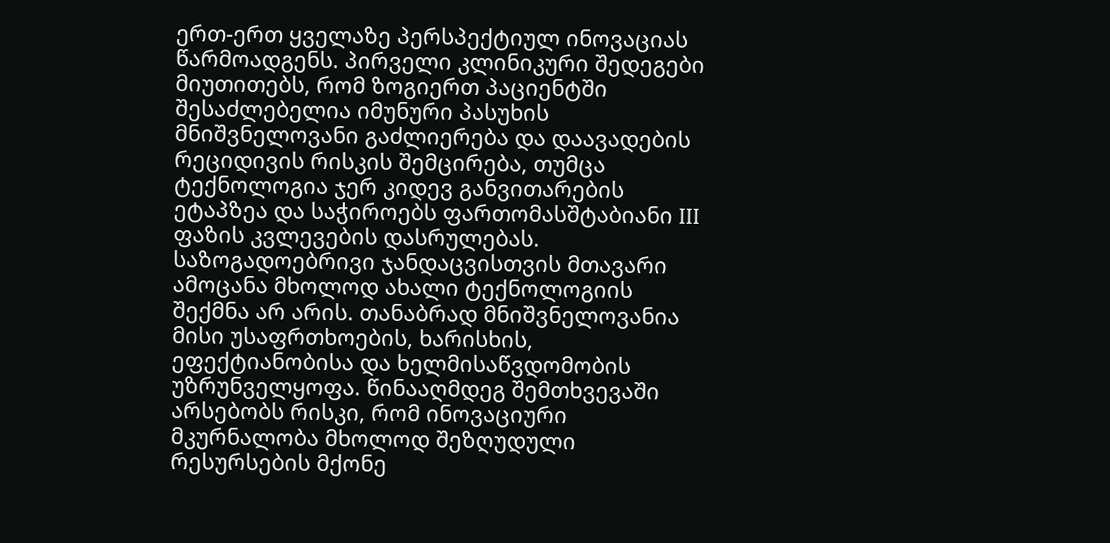ერთ-ერთ ყველაზე პერსპექტიულ ინოვაციას წარმოადგენს. პირველი კლინიკური შედეგები მიუთითებს, რომ ზოგიერთ პაციენტში შესაძლებელია იმუნური პასუხის მნიშვნელოვანი გაძლიერება და დაავადების რეციდივის რისკის შემცირება, თუმცა ტექნოლოგია ჯერ კიდევ განვითარების ეტაპზეა და საჭიროებს ფართომასშტაბიანი III ფაზის კვლევების დასრულებას.
საზოგადოებრივი ჯანდაცვისთვის მთავარი ამოცანა მხოლოდ ახალი ტექნოლოგიის შექმნა არ არის. თანაბრად მნიშვნელოვანია მისი უსაფრთხოების, ხარისხის, ეფექტიანობისა და ხელმისაწვდომობის უზრუნველყოფა. წინააღმდეგ შემთხვევაში არსებობს რისკი, რომ ინოვაციური მკურნალობა მხოლოდ შეზღუდული რესურსების მქონე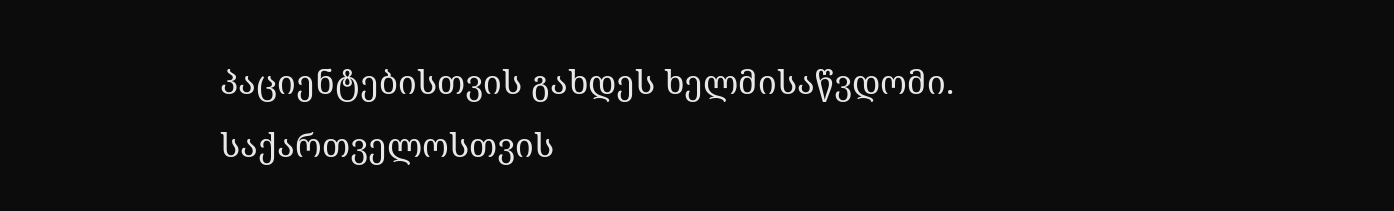პაციენტებისთვის გახდეს ხელმისაწვდომი.
საქართველოსთვის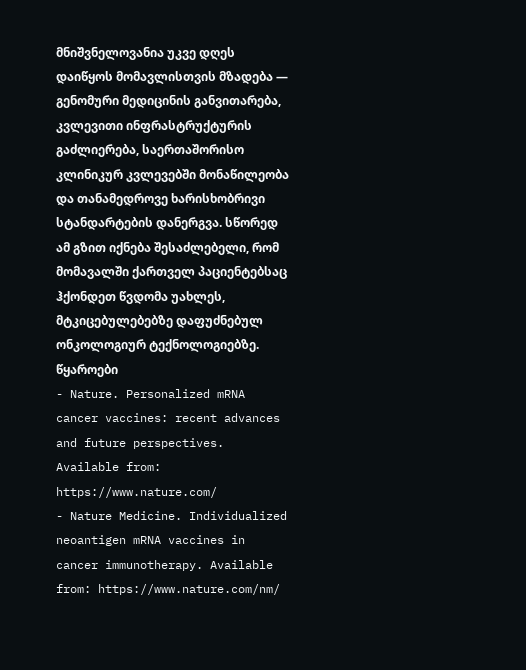მნიშვნელოვანია უკვე დღეს დაიწყოს მომავლისთვის მზადება — გენომური მედიცინის განვითარება, კვლევითი ინფრასტრუქტურის გაძლიერება, საერთაშორისო კლინიკურ კვლევებში მონაწილეობა და თანამედროვე ხარისხობრივი სტანდარტების დანერგვა. სწორედ ამ გზით იქნება შესაძლებელი, რომ მომავალში ქართველ პაციენტებსაც ჰქონდეთ წვდომა უახლეს, მტკიცებულებებზე დაფუძნებულ ონკოლოგიურ ტექნოლოგიებზე.
წყაროები
- Nature. Personalized mRNA cancer vaccines: recent advances and future perspectives. Available from: https://www.nature.com/
- Nature Medicine. Individualized neoantigen mRNA vaccines in cancer immunotherapy. Available from: https://www.nature.com/nm/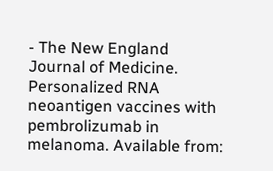- The New England Journal of Medicine. Personalized RNA neoantigen vaccines with pembrolizumab in melanoma. Available from: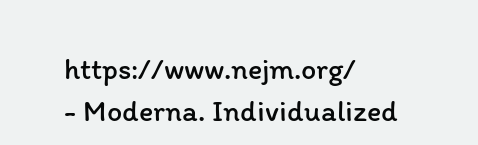https://www.nejm.org/
- Moderna. Individualized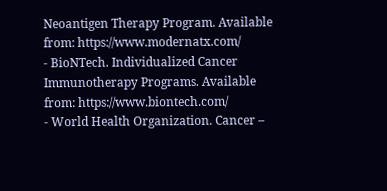Neoantigen Therapy Program. Available from: https://www.modernatx.com/
- BioNTech. Individualized Cancer Immunotherapy Programs. Available from: https://www.biontech.com/
- World Health Organization. Cancer –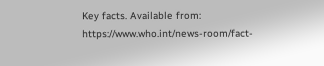Key facts. Available from: https://www.who.int/news-room/fact-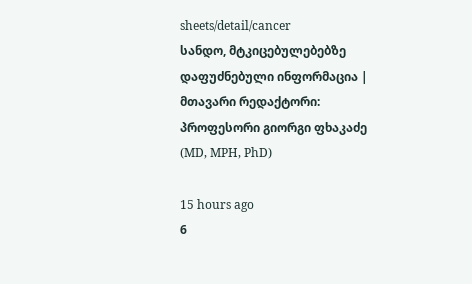sheets/detail/cancer
სანდო, მტკიცებულებებზე დაფუძნებული ინფორმაცია | მთავარი რედაქტორი: პროფესორი გიორგი ფხაკაძე (MD, MPH, PhD)

15 hours ago
6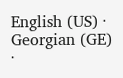English (US) ·
Georgian (GE) ·